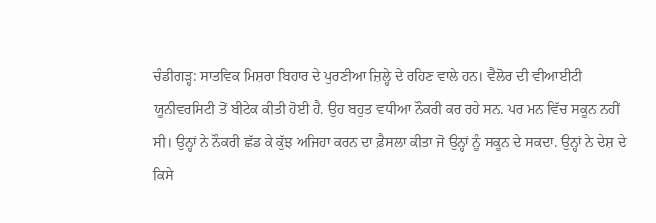ਚੰਡੀਗੜ੍ਹ: ਸਾਤਵਿਕ ਮਿਸ਼ਰਾ ਬਿਹਾਰ ਦੇ ਪੁਰਣੀਆ ਜ਼ਿਲ੍ਹੇ ਦੇ ਰਹਿਣ ਵਾਲੇ ਹਨ। ਵੈਲੋਰ ਦੀ ਵੀਆਈਟੀ ਯੂਨੀਵਰਸਿਟੀ ਤੋਂ ਬੀਟੇਕ ਕੀਤੀ ਹੋਈ ਹੈ. ਉਹ ਬਹੁਤ ਵਧੀਆ ਨੌਕਰੀ ਕਰ ਰਹੇ ਸਨ. ਪਰ ਮਨ ਵਿੱਚ ਸਕੂਨ ਨਹੀਂ ਸੀ। ਉਨ੍ਹਾਂ ਨੇ ਨੌਕਰੀ ਛੱਡ ਕੇ ਕੁੱਝ ਅਜਿਹਾ ਕਰਨ ਦਾ ਫ਼ੈਸਲਾ ਕੀਤਾ ਜੋ ਉਨ੍ਹਾਂ ਨੂੰ ਸਕੂਨ ਦੇ ਸਕਦਾ. ਉਨ੍ਹਾਂ ਨੇ ਦੇਸ਼ ਦੇ ਕਿਸੇ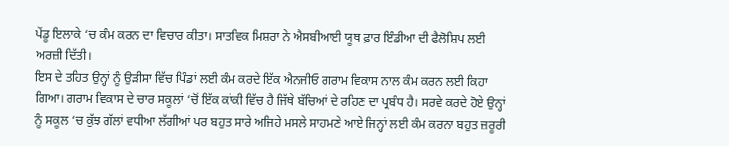ਪੇਂਡੂ ਇਲਾਕੇ ‘ਚ ਕੰਮ ਕਰਨ ਦਾ ਵਿਚਾਰ ਕੀਤਾ। ਸਾਤਵਿਕ ਮਿਸ਼ਰਾ ਨੇ ਐਸਬੀਆਈ ਯੂਥ ਫ਼ਾਰ ਇੰਡੀਆ ਦੀ ਫੈਲੋਸ਼ਿਪ ਲਈ ਅਰਜ਼ੀ ਦਿੱਤੀ।
ਇਸ ਦੇ ਤਹਿਤ ਉਨ੍ਹਾਂ ਨੂੰ ਉੜੀਸਾ ਵਿੱਚ ਪਿੰਡਾਂ ਲਈ ਕੰਮ ਕਰਦੇ ਇੱਕ ਐਨਜੀਓ ਗਰਾਮ ਵਿਕਾਸ ਨਾਲ ਕੰਮ ਕਰਨ ਲਈ ਕਿਹਾ ਗਿਆ। ਗਰਾਮ ਵਿਕਾਸ ਦੇ ਚਾਰ ਸਕੂਲਾਂ ‘ਚੋਂ ਇੱਕ ਕਾਂਕੀ ਵਿੱਚ ਹੈ ਜਿੱਥੇ ਬੱਚਿਆਂ ਦੇ ਰਹਿਣ ਦਾ ਪ੍ਰਬੰਧ ਹੈ। ਸਰਵੇ ਕਰਦੇ ਹੋਏ ਉਨ੍ਹਾਂ ਨੂੰ ਸਕੂਲ ‘ਚ ਕੁੱਝ ਗੱਲਾਂ ਵਧੀਆ ਲੱਗੀਆਂ ਪਰ ਬਹੁਤ ਸਾਰੇ ਅਜਿਹੇ ਮਸਲੇ ਸਾਹਮਣੇ ਆਏ ਜਿਨ੍ਹਾਂ ਲਈ ਕੰਮ ਕਰਨਾ ਬਹੁਤ ਜ਼ਰੂਰੀ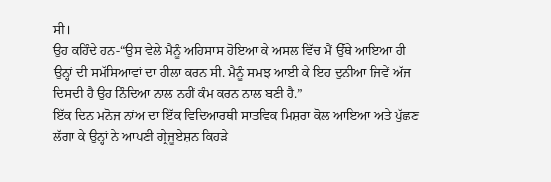ਸੀ।
ਉਹ ਕਹਿੰਦੇ ਹਨ-“ਉਸ ਵੇਲੇ ਮੈਨੂੰ ਅਹਿਸਾਸ ਹੋਇਆ ਕੇ ਅਸਲ ਵਿੱਚ ਮੈਂ ਉੱਥੇ ਆਇਆ ਹੀ ਉਨ੍ਹਾਂ ਦੀ ਸਮੱਸਿਆਵਾਂ ਦਾ ਹੀਲਾ ਕਰਨ ਸੀ. ਮੈਨੂੰ ਸਮਝ ਆਈ ਕੇ ਇਹ ਦੁਨੀਆ ਜਿਵੇਂ ਅੱਜ ਦਿਸਦੀ ਹੈ ਉਹ ਨਿੰਦਿਆ ਨਾਲ ਨਹੀਂ ਕੰਮ ਕਰਨ ਨਾਲ ਬਣੀ ਹੈ.”
ਇੱਕ ਦਿਨ ਮਨੋਜ ਨਾਂਅ ਦਾ ਇੱਕ ਵਿਦਿਆਰਥੀ ਸਾਤਵਿਕ ਮਿਸ਼ਰਾ ਕੋਲ ਆਇਆ ਅਤੇ ਪੁੱਛਣ ਲੱਗਾ ਕੇ ਉਨ੍ਹਾਂ ਨੇ ਆਪਣੀ ਗ੍ਰੇਜੂਏਸ਼ਨ ਕਿਹੜੇ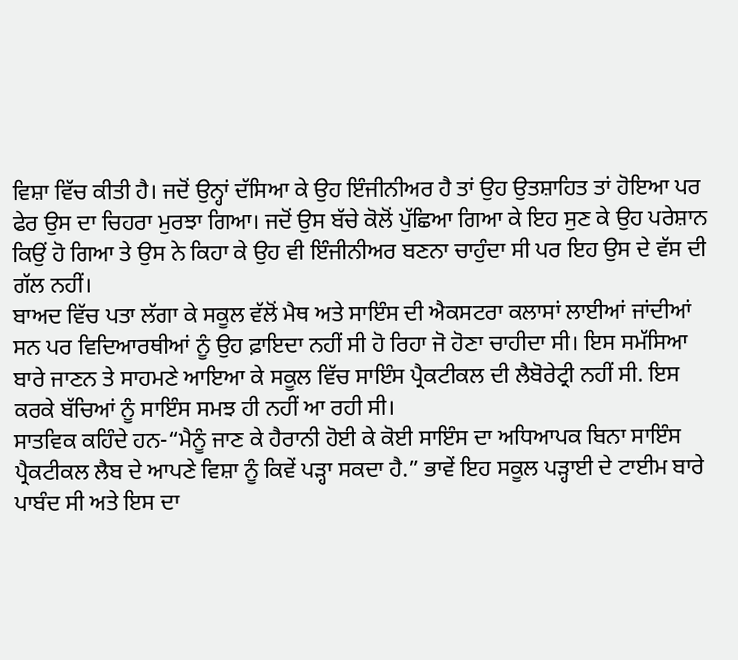ਵਿਸ਼ਾ ਵਿੱਚ ਕੀਤੀ ਹੈ। ਜਦੋਂ ਉਨ੍ਹਾਂ ਦੱਸਿਆ ਕੇ ਉਹ ਇੰਜੀਨੀਅਰ ਹੈ ਤਾਂ ਉਹ ਉਤਸ਼ਾਹਿਤ ਤਾਂ ਹੋਇਆ ਪਰ ਫੇਰ ਉਸ ਦਾ ਚਿਹਰਾ ਮੁਰਝਾ ਗਿਆ। ਜਦੋਂ ਉਸ ਬੱਚੇ ਕੋਲੋਂ ਪੁੱਛਿਆ ਗਿਆ ਕੇ ਇਹ ਸੁਣ ਕੇ ਉਹ ਪਰੇਸ਼ਾਨ ਕਿਉਂ ਹੋ ਗਿਆ ਤੇ ਉਸ ਨੇ ਕਿਹਾ ਕੇ ਉਹ ਵੀ ਇੰਜੀਨੀਅਰ ਬਣਨਾ ਚਾਹੁੰਦਾ ਸੀ ਪਰ ਇਹ ਉਸ ਦੇ ਵੱਸ ਦੀ ਗੱਲ ਨਹੀਂ।
ਬਾਅਦ ਵਿੱਚ ਪਤਾ ਲੱਗਾ ਕੇ ਸਕੂਲ ਵੱਲੋਂ ਮੈਥ ਅਤੇ ਸਾਇੰਸ ਦੀ ਐਕਸਟਰਾ ਕਲਾਸਾਂ ਲਾਈਆਂ ਜਾਂਦੀਆਂ ਸਨ ਪਰ ਵਿਦਿਆਰਥੀਆਂ ਨੂੰ ਉਹ ਫ਼ਾਇਦਾ ਨਹੀਂ ਸੀ ਹੋ ਰਿਹਾ ਜੋ ਹੋਣਾ ਚਾਹੀਦਾ ਸੀ। ਇਸ ਸਮੱਸਿਆ ਬਾਰੇ ਜਾਣਨ ਤੇ ਸਾਹਮਣੇ ਆਇਆ ਕੇ ਸਕੂਲ ਵਿੱਚ ਸਾਇੰਸ ਪ੍ਰੈਕਟੀਕਲ ਦੀ ਲੈਬੋਰੇਟ੍ਰੀ ਨਹੀਂ ਸੀ. ਇਸ ਕਰਕੇ ਬੱਚਿਆਂ ਨੂੰ ਸਾਇੰਸ ਸਮਝ ਹੀ ਨਹੀਂ ਆ ਰਹੀ ਸੀ।
ਸਾਤਵਿਕ ਕਹਿੰਦੇ ਹਨ-“ਮੈਨੂੰ ਜਾਣ ਕੇ ਹੈਰਾਨੀ ਹੋਈ ਕੇ ਕੋਈ ਸਾਇੰਸ ਦਾ ਅਧਿਆਪਕ ਬਿਨਾ ਸਾਇੰਸ ਪ੍ਰੈਕਟੀਕਲ ਲੈਬ ਦੇ ਆਪਣੇ ਵਿਸ਼ਾ ਨੂੰ ਕਿਵੇਂ ਪੜ੍ਹਾ ਸਕਦਾ ਹੈ.” ਭਾਵੇਂ ਇਹ ਸਕੂਲ ਪੜ੍ਹਾਈ ਦੇ ਟਾਈਮ ਬਾਰੇ ਪਾਬੰਦ ਸੀ ਅਤੇ ਇਸ ਦਾ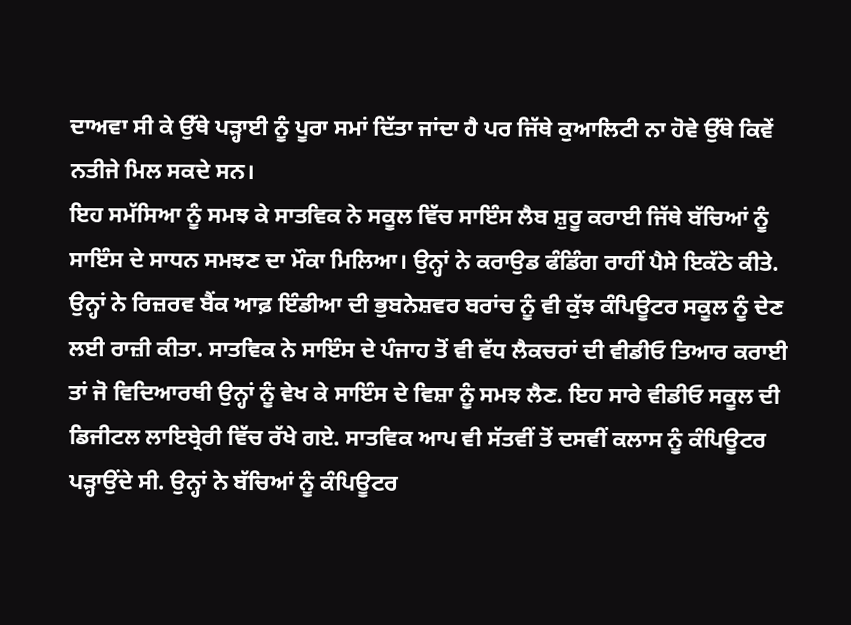ਦਾਅਵਾ ਸੀ ਕੇ ਉੱਥੇ ਪੜ੍ਹਾਈ ਨੂੰ ਪੂਰਾ ਸਮਾਂ ਦਿੱਤਾ ਜਾਂਦਾ ਹੈ ਪਰ ਜਿੱਥੇ ਕੁਆਲਿਟੀ ਨਾ ਹੋਵੇ ਉੱਥੇ ਕਿਵੇਂ ਨਤੀਜੇ ਮਿਲ ਸਕਦੇ ਸਨ।
ਇਹ ਸਮੱਸਿਆ ਨੂੰ ਸਮਝ ਕੇ ਸਾਤਵਿਕ ਨੇ ਸਕੂਲ ਵਿੱਚ ਸਾਇੰਸ ਲੈਬ ਸ਼ੁਰੂ ਕਰਾਈ ਜਿੱਥੇ ਬੱਚਿਆਂ ਨੂੰ ਸਾਇੰਸ ਦੇ ਸਾਧਨ ਸਮਝਣ ਦਾ ਮੌਕਾ ਮਿਲਿਆ। ਉਨ੍ਹਾਂ ਨੇ ਕਰਾਉਡ ਫੰਡਿੰਗ ਰਾਹੀਂ ਪੈਸੇ ਇਕੱਠੇ ਕੀਤੇ. ਉਨ੍ਹਾਂ ਨੇ ਰਿਜ਼ਰਵ ਬੈਂਕ ਆਫ਼ ਇੰਡੀਆ ਦੀ ਭੁਬਨੇਸ਼ਵਰ ਬਰਾਂਚ ਨੂੰ ਵੀ ਕੁੱਝ ਕੰਪਿਊਟਰ ਸਕੂਲ ਨੂੰ ਦੇਣ ਲਈ ਰਾਜ਼ੀ ਕੀਤਾ. ਸਾਤਵਿਕ ਨੇ ਸਾਇੰਸ ਦੇ ਪੰਜਾਹ ਤੋਂ ਵੀ ਵੱਧ ਲੈਕਚਰਾਂ ਦੀ ਵੀਡੀਓ ਤਿਆਰ ਕਰਾਈ ਤਾਂ ਜੋ ਵਿਦਿਆਰਥੀ ਉਨ੍ਹਾਂ ਨੂੰ ਵੇਖ ਕੇ ਸਾਇੰਸ ਦੇ ਵਿਸ਼ਾ ਨੂੰ ਸਮਝ ਲੈਣ. ਇਹ ਸਾਰੇ ਵੀਡੀਓ ਸਕੂਲ ਦੀ ਡਿਜੀਟਲ ਲਾਇਬ੍ਰੇਰੀ ਵਿੱਚ ਰੱਖੇ ਗਏ. ਸਾਤਵਿਕ ਆਪ ਵੀ ਸੱਤਵੀਂ ਤੋਂ ਦਸਵੀਂ ਕਲਾਸ ਨੂੰ ਕੰਪਿਊਟਰ ਪੜ੍ਹਾਉਂਦੇ ਸੀ. ਉਨ੍ਹਾਂ ਨੇ ਬੱਚਿਆਂ ਨੂੰ ਕੰਪਿਊਟਰ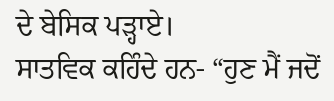ਦੇ ਬੇਸਿਕ ਪੜ੍ਹਾਏ।
ਸਾਤਵਿਕ ਕਹਿੰਦੇ ਹਨ- “ਹੁਣ ਮੈਂ ਜਦੋਂ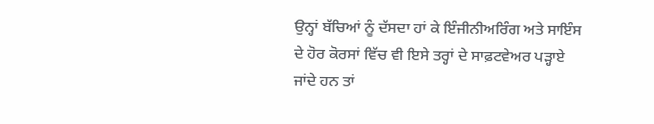ਉਨ੍ਹਾਂ ਬੱਚਿਆਂ ਨੂੰ ਦੱਸਦਾ ਹਾਂ ਕੇ ਇੰਜੀਨੀਅਰਿੰਗ ਅਤੇ ਸਾਇੰਸ ਦੇ ਹੋਰ ਕੋਰਸਾਂ ਵਿੱਚ ਵੀ ਇਸੇ ਤਰ੍ਹਾਂ ਦੇ ਸਾਫ਼ਟਵੇਅਰ ਪੜ੍ਹਾਏ ਜਾਂਦੇ ਹਨ ਤਾਂ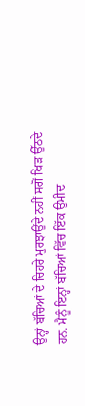ਉਨ੍ਹਾਂ ਬੱਚਿਆਂ ਦੇ ਚਿਹਰੇ ਮੁਰਝਾਉਂਦੇ ਨਹੀਂ ਸਗੋਂ ਖਿੜ ਉੱਠਦੇ ਹਨ. ਮੈਨੂੰ ਇਨ੍ਹਾਂ ਬੱਚਿਆਂ ਵਿੱਚ ਇੱਕ ਉਮੀਦ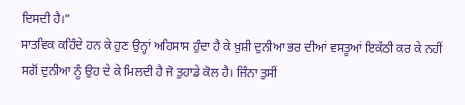ਦਿਸਦੀ ਹੈ।”
ਸਾਤਵਿਕ ਕਹਿੰਦੇ ਹਨ ਕੇ ਹੁਣ ਉਨ੍ਹਾਂ ਅਹਿਸਾਸ ਹੁੰਦਾ ਹੈ ਕੇ ਖ਼ੁਸ਼ੀ ਦੁਨੀਆ ਭਰ ਦੀਆਂ ਵਸਤੂਆਂ ਇਕੱਠੀ ਕਰ ਕੇ ਨਹੀਂ ਸਗੋਂ ਦੁਨੀਆ ਨੂੰ ਉਹ ਦੇ ਕੇ ਮਿਲਦੀ ਹੈ ਜੋ ਤੁਹਾਡੇ ਕੋਲ ਹੈ। ਜਿੰਨਾ ਤੁਸੀਂ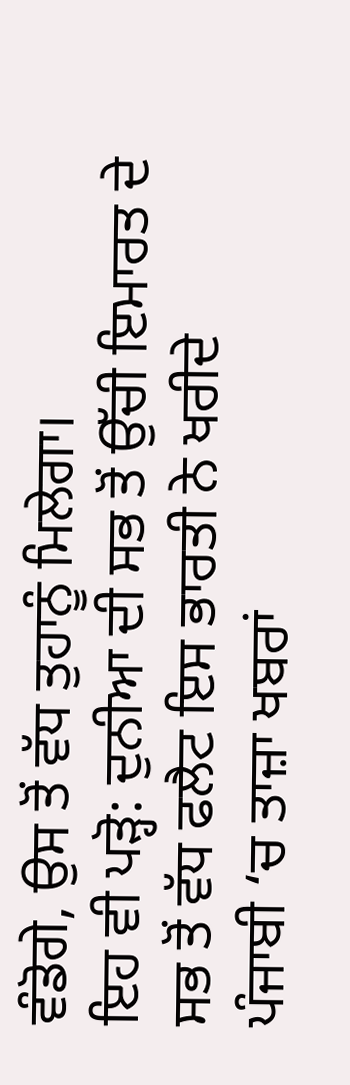ਵੰਡੋਗੇ, ਉਸ ਤੋਂ ਵੱਧ ਤੁਹਾਨੂੰ ਮਿਲੇਗਾ।
ਇਹ ਵੀ ਪੜ੍ਹੋ: ਦੁਨੀਆ ਦੀ ਸਭ ਤੋਂ ਉੱਚੀ ਇਮਾਰਤ ਦੇ ਸਭ ਤੋਂ ਵੱਧ ਫਲੈਟ ਇਸ ਭਾਰਤੀ ਨੇ ਖਰੀਦੇ
ਪੰਜਾਬੀ ‘ਚ ਤਾਜ਼ਾ ਖਬਰਾਂ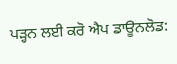ਪੜ੍ਹਨ ਲਈ ਕਰੋ ਐਪ ਡਾਊਨਲੋਡ: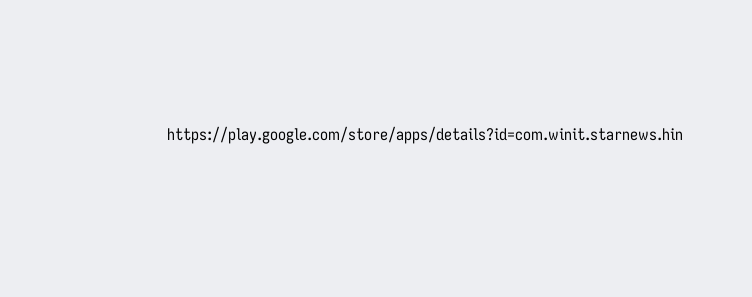https://play.google.com/store/apps/details?id=com.winit.starnews.hin